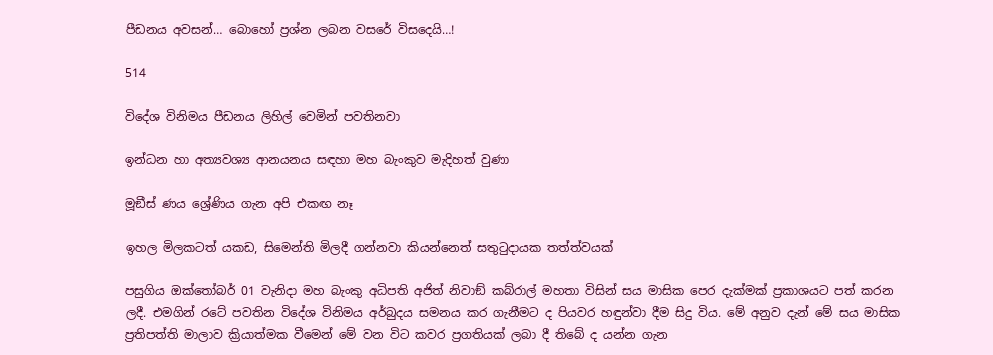පීඩනය අවසන්… බොහෝ ප්‍රශ්න ලබන වසරේ විසදෙයි…!

514

විදේශ විනිමය පීඩනය ලිහිල් වෙමින් පවතිනවා

ඉන්ධන හා අත්‍යවශ්‍ය ආනයනය සඳහා මහ බැංකුව මැදිහත් වුණා

මූඞීස් ණය ශ්‍රේණිය ගැන අපි එකඟ නෑ

ඉහල මිලකටත් යකඩ, සිමෙන්ති මිලදී ගන්නවා කියන්නෙත් සතුටුදායක තත්ත්වයක්

පසුගිය ඔක්තෝබර් 01 වැනිදා මහ බැංකු අධිපති අජිත් නිවාඞ් කබ්රාල් මහතා විසින් සය මාසික පෙර දැක්මක් ප්‍රකාශයට පත් කරන ලදී. එමගින් රටේ පවතින විදේශ විනිමය අර්බුදය සමනය කර ගැනීමට ද පියවර හඳුන්වා දීම සිදු විය. මේ අනුව දැන් මේ සය මාසික ප්‍රතිපත්ති මාලාව ක්‍රියාත්මක වීමෙන් මේ වන විට කවර ප්‍රගතියක් ලබා දී තිබේ ද යන්න ගැන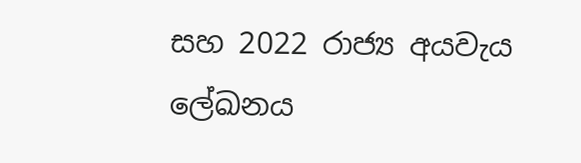සහ 2022 රාජ්‍ය අයවැය ලේඛනය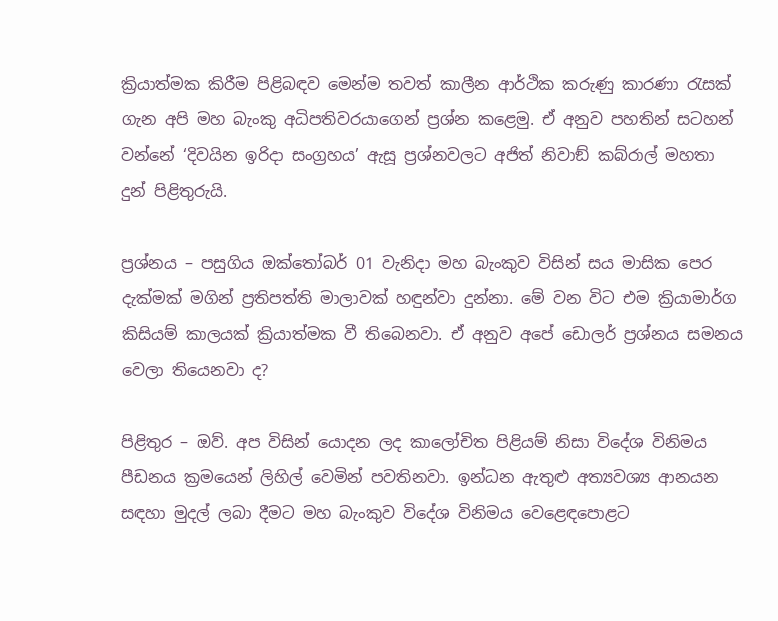ක්‍රියාත්මක කිරීම පිළිබඳව මෙන්ම තවත් කාලීන ආර්ථික කරුණු කාරණා රැසක් ගැන අපි මහ බැංකු අධිපතිවරයාගෙන් ප්‍රශ්න කළෙමු. ඒ අනුව පහතින් සටහන් වන්නේ ‘දිවයින ඉරිදා සංග්‍රහය’ ඇසූ ප්‍රශ්නවලට අජිත් නිවාඞ් කබ්රාල් මහතා දුන් පිළිතුරුයි.

ප්‍රශ්නය – පසුගිය ඔක්තෝබර් 01 වැනිදා මහ බැංකුව විසින් සය මාසික පෙර දැක්මක් මගින් ප්‍රතිපත්ති මාලාවක් හඳුන්වා දුන්නා. මේ වන විට එම ක්‍රියාමාර්ග කිසියම් කාලයක් ක්‍රියාත්මක වී තිබෙනවා. ඒ අනුව අපේ ඩොලර් ප්‍රශ්නය සමනය වෙලා තියෙනවා ද?

පිළිතුර – ඔව්. අප විසින් යොදන ලද කාලෝචිත පිළියම් නිසා විදේශ විනිමය පීඩනය ක්‍රමයෙන් ලිහිල් වෙමින් පවතිනවා. ඉන්ධන ඇතුළු අත්‍යවශ්‍ය ආනයන සඳහා මුදල් ලබා දීමට මහ බැංකුව විදේශ විනිමය වෙළෙඳපොළට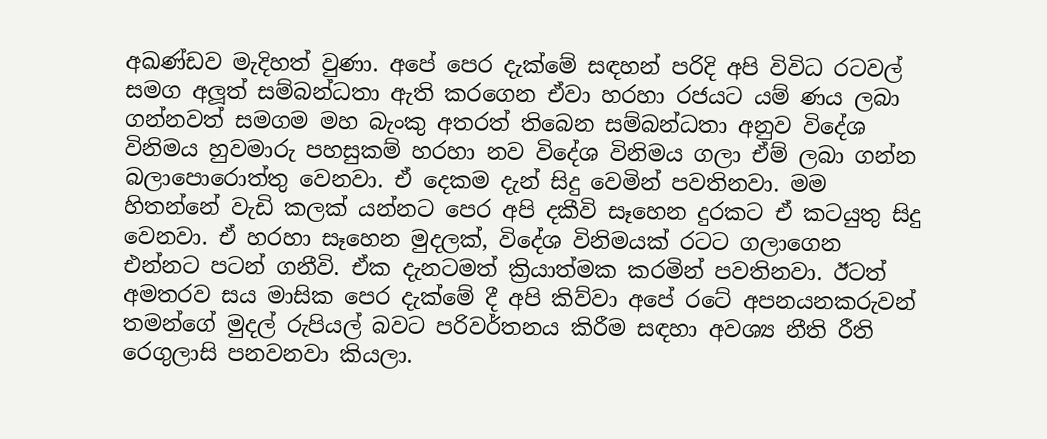අඛණ්ඩව මැදිහත් වුණා. අපේ පෙර දැක්මේ සඳහන් පරිදි අපි විවිධ රටවල් සමග අලූත් සම්බන්ධතා ඇති කරගෙන ඒවා හරහා රජයට යම් ණය ලබා ගන්නවත් සමගම මහ බැංකු අතරත් තිබෙන සම්බන්ධතා අනුව විදේශ විනිමය හුවමාරු පහසුකම් හරහා නව විදේශ විනිමය ගලා ඒම් ලබා ගන්න බලාපොරොත්තු වෙනවා. ඒ දෙකම දැන් සිදු වෙමින් පවතිනවා. මම හිතන්නේ වැඩි කලක් යන්නට පෙර අපි දකීවි සෑහෙන දුරකට ඒ කටයුතු සිදු වෙනවා. ඒ හරහා සෑහෙන මුදලක්, විදේශ විනිමයක් රටට ගලාගෙන එන්නට පටන් ගනීවි. ඒක දැනටමත් ක්‍රියාත්මක කරමින් පවතිනවා. ඊටත් අමතරව සය මාසික පෙර දැක්මේ දී අපි කිව්වා අපේ රටේ අපනයනකරුවන් තමන්ගේ මුදල් රුපියල් බවට පරිවර්තනය කිරීම සඳහා අවශ්‍ය නීති රීති රෙගුලාසි පනවනවා කියලා.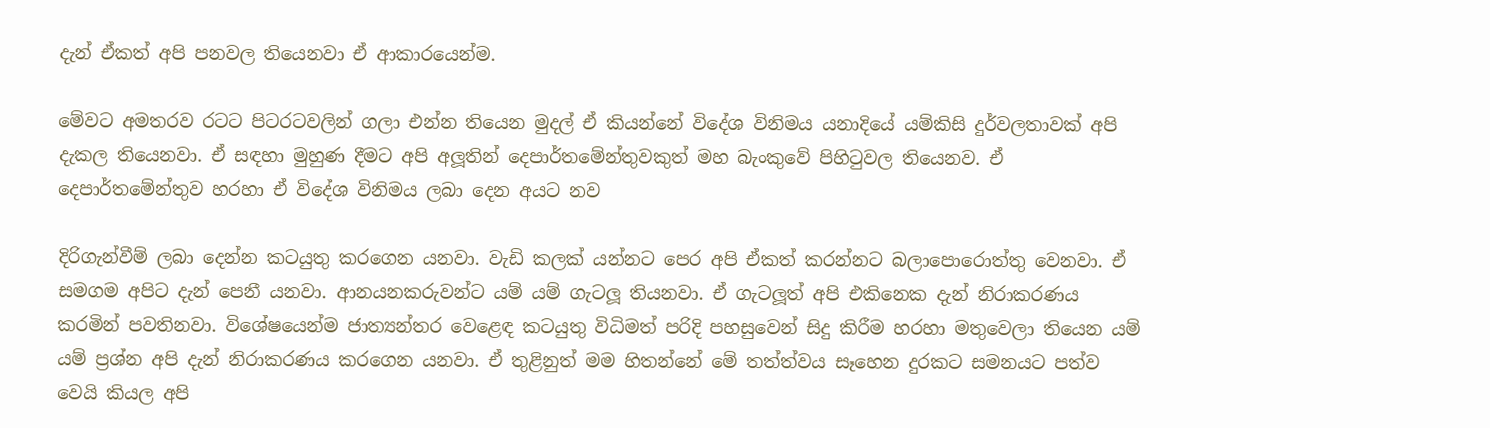දැන් ඒකත් අපි පනවල තියෙනවා ඒ ආකාරයෙන්ම.

මේවට අමතරව රටට පිටරටවලින් ගලා එන්න තියෙන මුදල් ඒ කියන්නේ විදේශ විනිමය යනාදියේ යම්කිසි දුර්වලතාවක් අපි දැකල තියෙනවා. ඒ සඳහා මුහුණ දීමට අපි අලූතින් දෙපාර්තමේන්තුවකුත් මහ බැංකුවේ පිහිටුවල තියෙනව. ඒ දෙපාර්තමේන්තුව හරහා ඒ විදේශ විනිමය ලබා දෙන අයට නව

දිරිගැන්වීම් ලබා දෙන්න කටයුතු කරගෙන යනවා. වැඩි කලක් යන්නට පෙර අපි ඒකත් කරන්නට බලාපොරොත්තු වෙනවා. ඒ සමගම අපිට දැන් පෙනී යනවා. ආනයනකරුවන්ට යම් යම් ගැටලූ තියනවා. ඒ ගැටලූත් අපි එකිනෙක දැන් නිරාකරණය කරමින් පවතිනවා. විශේෂයෙන්ම ජාත්‍යන්තර වෙළෙඳ කටයුතු විධිමත් පරිදි පහසුවෙන් සිදු කිරීම හරහා මතුවෙලා තියෙන යම් යම් ප්‍රශ්න අපි දැන් නිරාකරණය කරගෙන යනවා. ඒ තුළිනුත් මම හිතන්නේ මේ තත්ත්වය සෑහෙන දුරකට සමනයට පත්ව වෙයි කියල අපි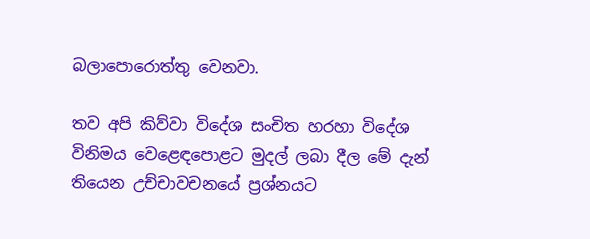බලාපොරොත්තු වෙනවා.

තව අපි කිව්වා විදේශ සංචිත හරහා විදේශ විනිමය වෙළෙඳපොළට මුදල් ලබා දීල මේ දැන් තියෙන උච්චාවචනයේ ප්‍රශ්නයට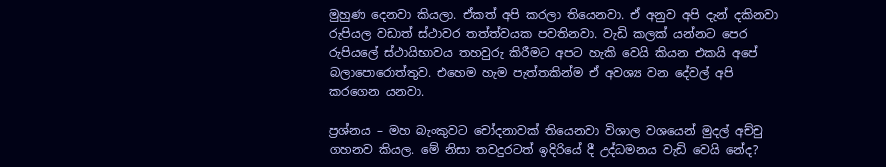මුහුණ දෙනවා කියලා. ඒකත් අපි කරලා තියෙනවා. ඒ අනුව අපි දැන් දකිනවා රුපියල වඩාත් ස්ථාවර තත්ත්වයක පවතිනවා. වැඩි කලක් යන්නට පෙර රුපියලේ ස්ථායිභාවය තහවුරු කිරීමට අපට හැකි වෙයි කියන එකයි අපේ බලාපොරොත්තුව. එහෙම හැම පැත්තකින්ම ඒ අවශ්‍ය වන දේවල් අපි කරගෙන යනවා.

ප්‍රශ්නය – මහ බැංකුවට චෝදනාවක් තියෙනවා විශාල වශයෙන් මුදල් අච්චු ගහනව කියල. මේ නිසා තවදුරටත් ඉදිරියේ දී උද්ධමනය වැඩි වෙයි නේද?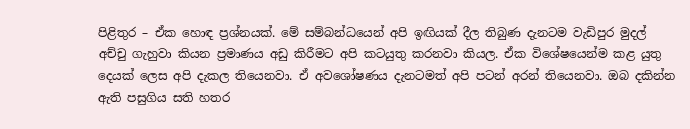පිළිතුර – ඒක හොඳ ප්‍රශ්නයක්. මේ සම්බන්ධයෙන් අපි ඉඟියක් දීල තිබුණ දැනටම වැඩිපුර මුදල් අච්චු ගැහුවා කියන ප්‍රමාණය අඩු කිරීමට අපි කටයුතු කරනවා කියල. ඒක විශේෂයෙන්ම කළ යුතු දෙයක් ලෙස අපි දැකල තියෙනවා. ඒ අවශෝෂණය දැනටමත් අපි පටන් අරන් තියෙනවා. ඔබ දකින්න ඇති පසුගිය සති හතර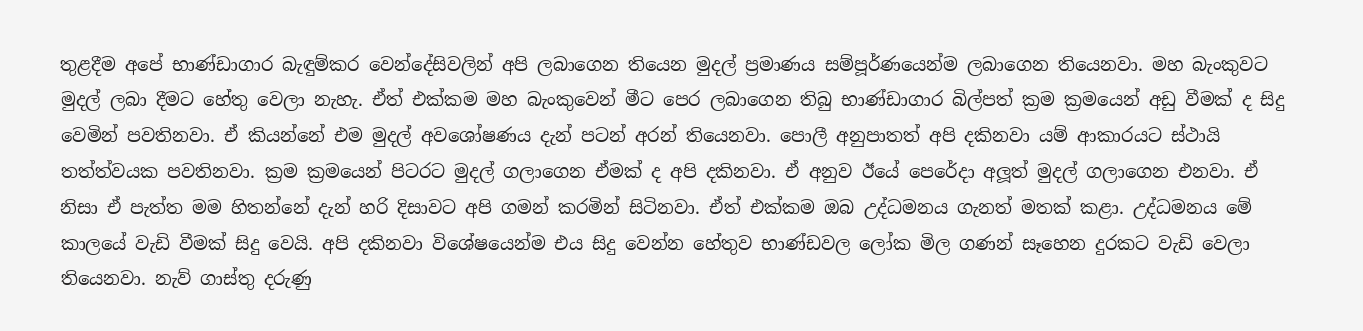තුළදීම අපේ භාණ්ඩාගාර බැඳුම්කර වෙන්දේසිවලින් අපි ලබාගෙන තියෙන මුදල් ප්‍රමාණය සම්පූර්ණයෙන්ම ලබාගෙන තියෙනවා. මහ බැංකුවට මුදල් ලබා දීමට හේතු වෙලා නැහැ. ඒත් එක්කම මහ බැංකුවෙන් මීට පෙර ලබාගෙන තිබු භාණ්ඩාගාර බිල්පත් ක්‍රම ක්‍රමයෙන් අඩු වීමක් ද සිදු වෙමින් පවතිනවා. ඒ කියන්නේ එම මුදල් අවශෝෂණය දැන් පටන් අරන් තියෙනවා. පොලී අනුපාතත් අපි දකිනවා යම් ආකාරයට ස්ථායි තත්ත්වයක පවතිනවා. ක්‍රම ක්‍රමයෙන් පිටරට මුදල් ගලාගෙන ඒමක් ද අපි දකිනවා. ඒ අනුව ඊයේ පෙරේදා අලූත් මුදල් ගලාගෙන එනවා. ඒ නිසා ඒ පැත්ත මම හිතන්නේ දැන් හරි දිසාවට අපි ගමන් කරමින් සිටිනවා. ඒත් එක්කම ඔබ උද්ධමනය ගැනත් මතක් කළා. උද්ධමනය මේ කාලයේ වැඩි වීමක් සිදු වෙයි. අපි දකිනවා විශේෂයෙන්ම එය සිදු වෙන්න හේතුව භාණ්ඩවල ලෝක මිල ගණන් සෑහෙන දුරකට වැඩි වෙලා තියෙනවා. නැව් ගාස්තු දරුණු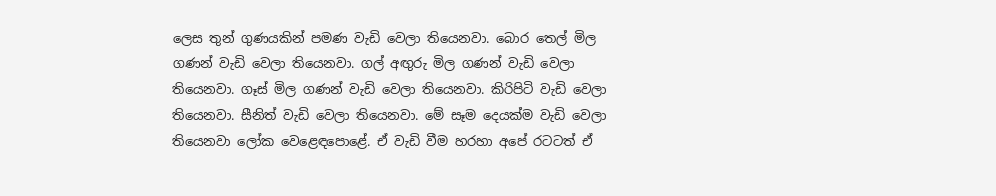ලෙස තුන් ගුණයකින් පමණ වැඩි වෙලා තියෙනවා. බොර තෙල් මිල ගණන් වැඩි වෙලා තියෙනවා. ගල් අඟුරු මිල ගණන් වැඩි වෙලා තියෙනවා. ගෑස් මිල ගණන් වැඩි වෙලා තියෙනවා. කිරිපිටි වැඩි වෙලා තියෙනවා. සීනිත් වැඩි වෙලා තියෙනවා. මේ සෑම දෙයක්ම වැඩි වෙලා තියෙනවා ලෝක වෙළෙඳපොළේ. ඒ වැඩි වීම හරහා අපේ රටටත් ඒ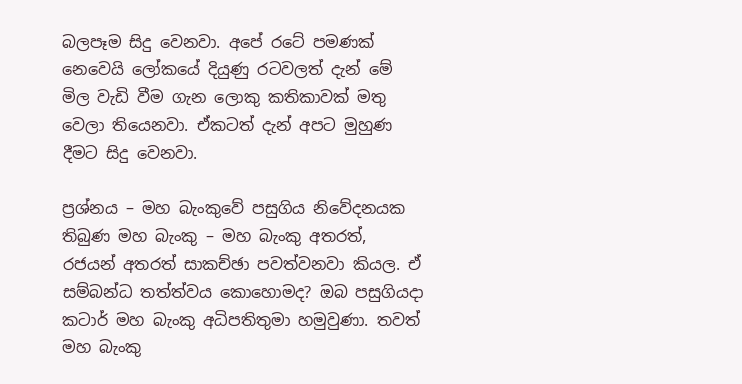බලපෑම සිදු වෙනවා. අපේ රටේ පමණක් නෙවෙයි ලෝකයේ දියුණු රටවලත් දැන් මේ මිල වැඩි වීම ගැන ලොකු කතිකාවක් මතු වෙලා තියෙනවා. ඒකටත් දැන් අපට මුහුණ දීමට සිදු වෙනවා.

ප්‍රශ්නය – මහ බැංකුවේ පසුගිය නිවේදනයක තිබුණ මහ බැංකු – මහ බැංකු අතරත්, රජයන් අතරත් සාකච්ඡා පවත්වනවා කියල. ඒ සම්බන්ධ තත්ත්වය කොහොමද? ඔබ පසුගියදා කටාර් මහ බැංකු අධිපතිතුමා හමුවුණා. තවත් මහ බැංකු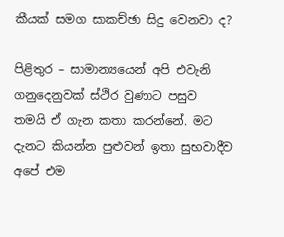කීයක් සමග සාකච්ඡා සිදු වෙනවා ද?

පිළිතුර – සාමාන්‍යයෙන් අපි එවැනි ගනුදෙනුවක් ස්ථිර වුණාට පසුව තමයි ඒ ගැන කතා කරන්නේ. මට දැනට කියන්න පුළුවන් ඉතා සුභවාදීව අපේ එම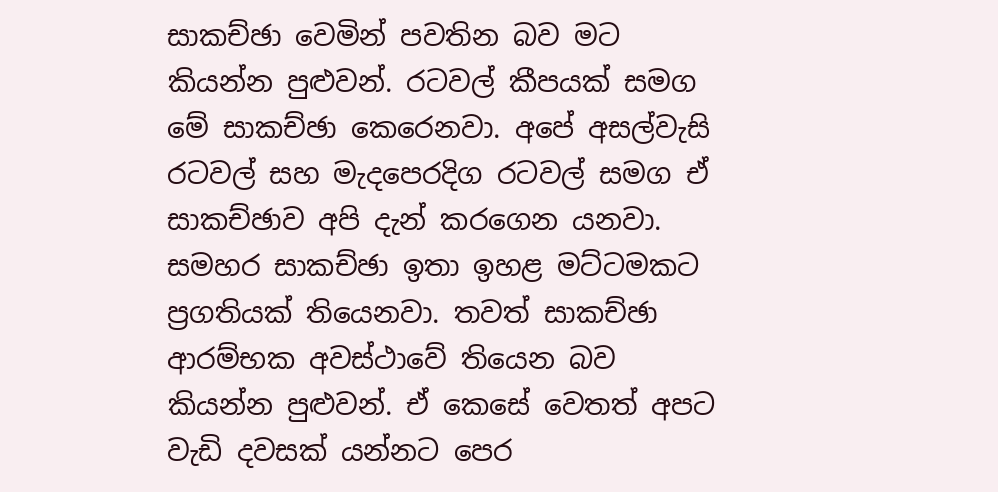සාකච්ඡා වෙමින් පවතින බව මට කියන්න පුළුවන්. රටවල් කීපයක් සමග මේ සාකච්ඡා කෙරෙනවා. අපේ අසල්වැසි රටවල් සහ මැදපෙරදිග රටවල් සමග ඒ සාකච්ඡාව අපි දැන් කරගෙන යනවා. සමහර සාකච්ඡා ඉතා ඉහළ මට්ටමකට ප්‍රගතියක් තියෙනවා. තවත් සාකච්ඡා ආරම්භක අවස්ථාවේ තියෙන බව කියන්න පුළුවන්. ඒ කෙසේ වෙතත් අපට වැඩි දවසක් යන්නට පෙර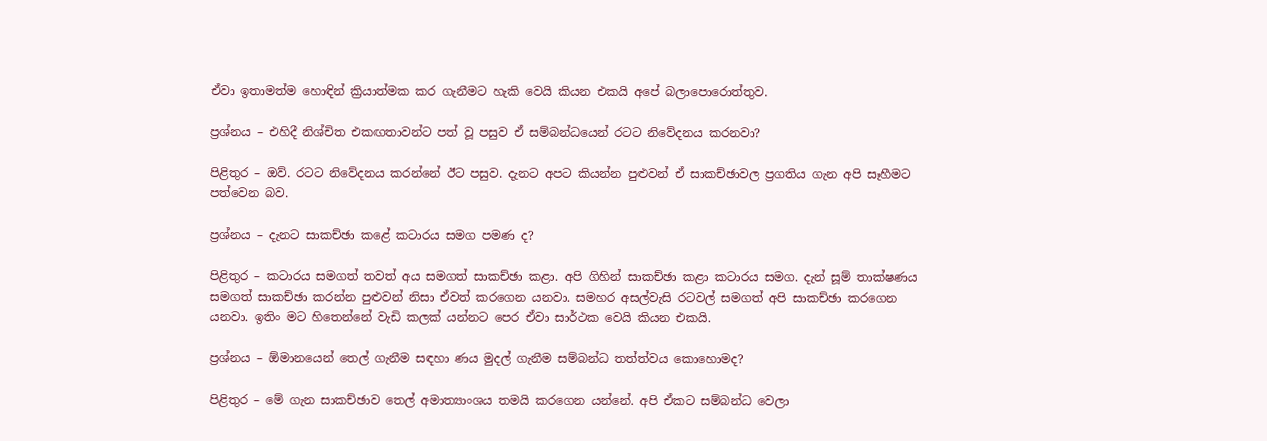ඒවා ඉතාමත්ම හොඳින් ක්‍රියාත්මක කර ගැනීමට හැකි වෙයි කියන එකයි අපේ බලාපොරොත්තුව.

ප්‍රශ්නය – එහිදී නිශ්චිත එකඟතාවන්ට පත් වූ පසුව ඒ සම්බන්ධයෙන් රටට නිවේදනය කරනවා?

පිළිතුර – ඔව්. රටට නිවේදනය කරන්නේ ඊට පසුව. දැනට අපට කියන්න පුළුවන් ඒ සාකච්ඡාවල ප්‍රගතිය ගැන අපි සෑහීමට පත්වෙන බව.

ප්‍රශ්නය – දැනට සාකච්ඡා කළේ කටාරය සමග පමණ ද?

පිළිතුර – කටාරය සමගත් තවත් අය සමගත් සාකච්ඡා කළා. අපි ගිහින් සාකච්ඡා කළා කටාරය සමග. දැන් සූම් තාක්ෂණය සමගත් සාකච්ඡා කරන්න පුළුවන් නිසා ඒවත් කරගෙන යනවා. සමහර අසල්වැසි රටවල් සමගත් අපි සාකච්ඡා කරගෙන යනවා. ඉතිං මට හිතෙන්නේ වැඩි කලක් යන්නට පෙර ඒවා සාර්ථක වෙයි කියන එකයි.

ප්‍රශ්නය – ඕමානයෙන් තෙල් ගැනීම සඳහා ණය මුදල් ගැනීම සම්බන්ධ තත්ත්වය කොහොමද?

පිළිතුර – මේ ගැන සාකච්ඡාව තෙල් අමාත්‍යාංශය තමයි කරගෙන යන්නේ. අපි ඒකට සම්බන්ධ වෙලා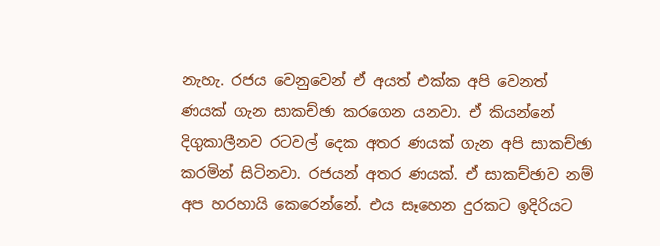නැහැ. රජය වෙනුවෙන් ඒ අයත් එක්ක අපි වෙනත් ණයක් ගැන සාකච්ඡා කරගෙන යනවා. ඒ කියන්නේ දිගුකාලීනව රටවල් දෙක අතර ණයක් ගැන අපි සාකච්ඡා කරමින් සිටිනවා. රජයන් අතර ණයක්. ඒ සාකච්ඡාව නම් අප හරහායි කෙරෙන්නේ. එය සෑහෙන දුරකට ඉදිරියට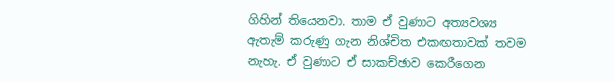ගිහින් තියෙනවා. තාම ඒ වුණාට අත්‍යවශ්‍ය ඇතැම් කරුණු ගැන නිශ්චිත එකඟතාවක් තවම නැහැ. ඒ වුණාට ඒ සාකච්ඡාව කෙරීගෙන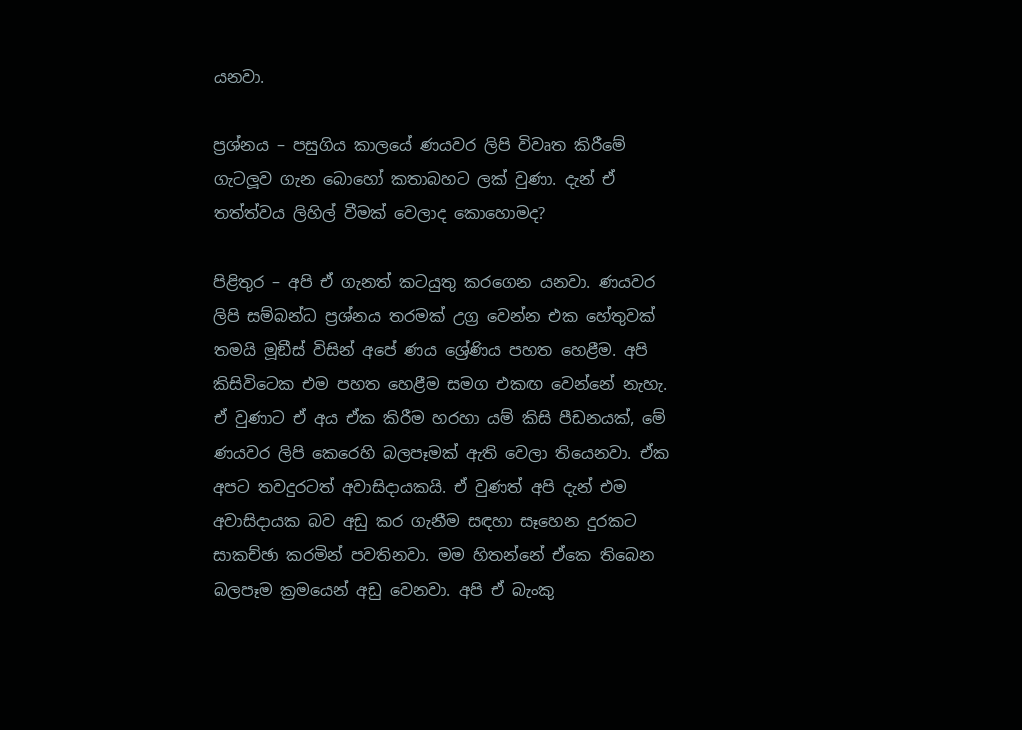යනවා.

ප්‍රශ්නය – පසුගිය කාලයේ ණයවර ලිපි විවෘත කිරීමේ ගැටලූව ගැන බොහෝ කතාබහට ලක් වුණා. දැන් ඒ තත්ත්වය ලිහිල් වීමක් වෙලාද කොහොමද?

පිළිතුර – අපි ඒ ගැනත් කටයුතු කරගෙන යනවා. ණයවර ලිපි සම්බන්ධ ප්‍රශ්නය තරමක් උග්‍ර වෙන්න එක හේතුවක් තමයි මූඞීස් විසින් අපේ ණය ශ්‍රේණිය පහත හෙළීම. අපි කිසිවිටෙක එම පහත හෙළීම සමග එකඟ වෙන්නේ නැහැ. ඒ වුණාට ඒ අය ඒක කිරීම හරහා යම් කිසි පීඩනයක්, මේ ණයවර ලිපි කෙරෙහි බලපෑමක් ඇති වෙලා තියෙනවා. ඒක අපට තවදුරටත් අවාසිදායකයි. ඒ වුණත් අපි දැන් එම අවාසිදායක බව අඩු කර ගැනීම සඳහා සෑහෙන දුරකට සාකච්ඡා කරමින් පවතිනවා. මම හිතන්නේ ඒකෙ තිබෙන බලපෑම ක්‍රමයෙන් අඩු වෙනවා. අපි ඒ බැංකු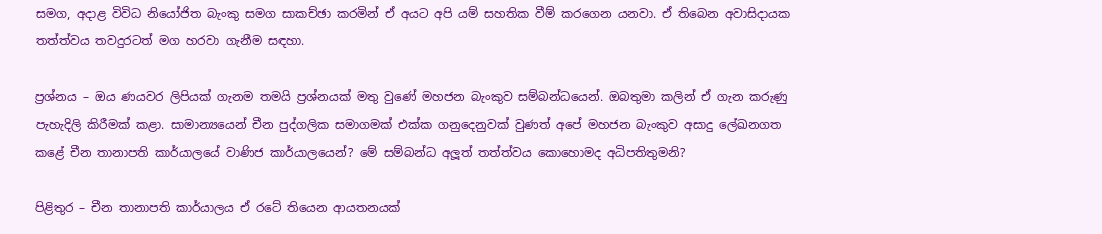සමග, අදාළ විවිධ නියෝජිත බැංකු සමග සාකච්ඡා කරමින් ඒ අයට අපි යම් සහතික වීම් කරගෙන යනවා. ඒ තිබෙන අවාසිදායක තත්ත්වය තවදුරටත් මග හරවා ගැනීම සඳහා.

ප්‍රශ්නය – ඔය ණයවර ලිපියක් ගැනම තමයි ප්‍රශ්නයක් මතු වුණේ මහජන බැංකුව සම්බන්ධයෙන්. ඔබතුමා කලින් ඒ ගැන කරුණු පැහැදිලි කිරීමක් කළා. සාමාන්‍යයෙන් චීන පුද්ගලික සමාගමක් එක්ක ගනුදෙනුවක් වුණත් අපේ මහජන බැංකුව අසාදු ලේඛනගත කළේ චීන තානාපති කාර්යාලයේ වාණිජ කාර්යාලයෙන්? මේ සම්බන්ධ අලූත් තත්ත්වය කොහොමද අධිපතිතුමනි?

පිළිතුර – චීන තානාපති කාර්යාලය ඒ රටේ තියෙන ආයතනයක්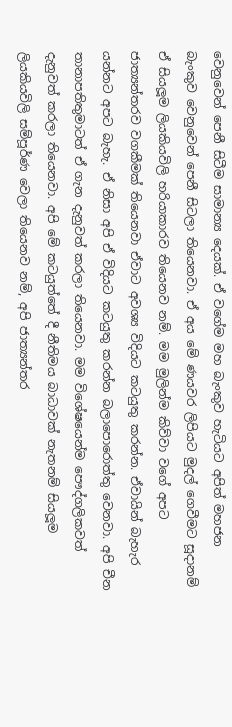වෙනුවෙන් පෙනී සිටීම සාමාන්‍ය දෙයක්. ඒ වගේම මහ බැංකුව හැටියට අපිත් මහජන බැංකුව වෙනුවෙන් පෙනී සිටලා තියෙනවා. ඒ අය මේ ණයවර ලිපියට මුදල් ගෙවීමට සූදානම් ඒ සියලූම ලියකියවිලි හරියාකාරව තියෙනව නම්. මම මුලින්ම කිව්වා වගේ අපට ජාත්‍යන්තරව වගකීමක් තියෙනවා ඒවාට අවශ්‍ය විදියට කටයුතු කරන්න. ඒවායින් බැහැර යන්නට අපට බැහැ. ඒ නිසා අපි ඒ විදියට කටයුතු කරන්න බලාපොරොත්තු වෙනවා. අපි චීන තානාපතිතුමාටත් ඒ ගැන දැනුවත් කරලා තියෙනවා. මම විශේෂයෙන්ම පෞද්ගලිකවත් දැනුවත් කරලා තියෙනවා. අපි මේ කටයුත්තේ දී නීතිමය බාධාවක් නැතනම් සියලූම ලියකියවිලි සම්පූර්ණ වෙලා තියෙනව නම්, අපි ජාත්‍යන්තර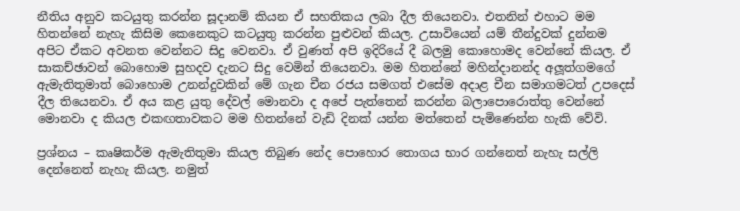නීතිය අනුව කටයුතු කරන්න සූදානම් කියන ඒ සහතිකය ලබා දීල තියෙනවා. එතනින් එහාට මම හිතන්නේ නැහැ කිසිම කෙනෙකුට කටයුතු කරන්න පුළුවන් කියල. උසාවියෙන් යම් තීන්දුවක් දුන්නම අපිට ඒකට අවනත වෙන්නට සිදු වෙනවා. ඒ වුණත් අපි ඉදිරියේ දී බලමු කොහොමද වෙන්නේ කියල. ඒ සාකච්ඡාවන් බොහොම සුහදව දැනට සිදු වෙමින් තියෙනවා. මම හිතන්නේ මහින්දානන්ද අලූත්ගමගේ ඇමැතිතුමාත් බොහොම උනන්දුවකින් මේ ගැන චීන රජය සමගත් එසේම අදාළ චීන සමාගමටත් උපදෙස් දීල තියෙනවා. ඒ අය කළ යුතු දේවල් මොනවා ද අපේ පැත්තෙන් කරන්න බලාපොරොත්තු වෙන්නේ මොනවා ද කියල එකඟතාවකට මම හිතන්නේ වැඩි දිනක් යන්න මත්තෙන් පැමිණෙන්න හැකි වේවි.

ප්‍රශ්නය – කෘෂිකර්ම ඇමැතිතුමා කියල තිබුණ නේද පොහොර තොගය භාර ගන්නෙත් නැහැ සල්ලි දෙන්නෙත් නැහැ කියල. නමුත්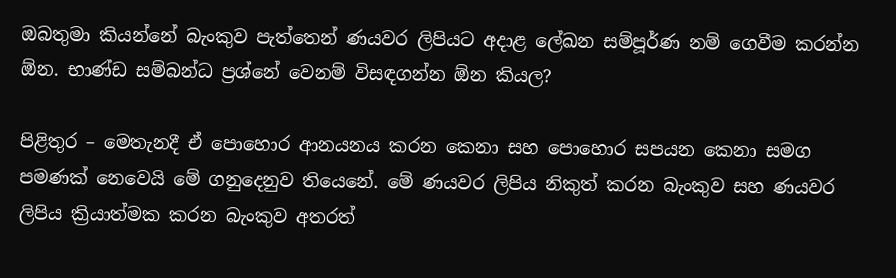ඔබතුමා කියන්නේ බැංකුව පැත්තෙන් ණයවර ලිපියට අදාළ ලේඛන සම්පූර්ණ නම් ගෙවීම කරන්න ඕන. භාණ්ඩ සම්බන්ධ ප්‍රශ්නේ වෙනම් විසඳගන්න ඕන කියල?

පිළිතුර – මෙතැනදී ඒ පොහොර ආනයනය කරන කෙනා සහ පොහොර සපයන කෙනා සමග පමණක් නෙවෙයි මේ ගනුදෙනුව තියෙනේ. මේ ණයවර ලිපිය නිකුත් කරන බැංකුව සහ ණයවර ලිපිය ක්‍රියාත්මක කරන බැංකුව අතරත්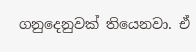ගනුදෙනුවක් තියෙනවා. ඒ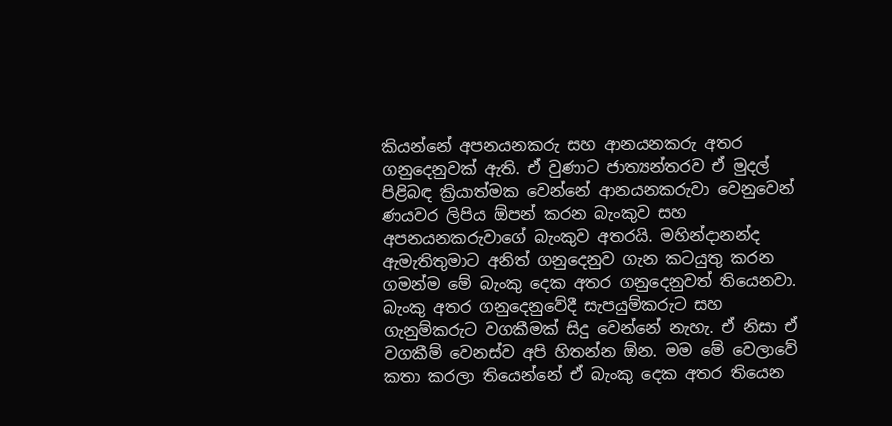කියන්නේ අපනයනකරු සහ ආනයනකරු අතර ගනුදෙනුවක් ඇති. ඒ වුණාට ජාත්‍යන්තරව ඒ මුදල් පිළිබඳ ක්‍රියාත්මක වෙන්නේ ආනයනකරුවා වෙනුවෙන් ණයවර ලිපිය ඕපන් කරන බැංකුව සහ අපනයනකරුවාගේ බැංකුව අතරයි. මහින්දානන්ද ඇමැතිතුමාට අනිත් ගනුදෙනුව ගැන කටයුතු කරන ගමන්ම මේ බැංකු දෙක අතර ගනුදෙනුවත් තියෙනවා. බැංකු අතර ගනුදෙනුවේදී සැපයුම්කරුට සහ ගැනුම්කරුට වගකීමක් සිදු වෙන්නේ නැහැ. ඒ නිසා ඒ වගකීම් වෙනස්ව අපි හිතන්න ඕන. මම මේ වෙලාවේ කතා කරලා තියෙන්නේ ඒ බැංකු දෙක අතර තියෙන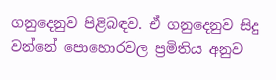ගනුදෙනුව පිළිබඳව. ඒ ගනුදෙනුව සිදු වන්නේ පොහොරවල ප්‍රමිතිය අනුව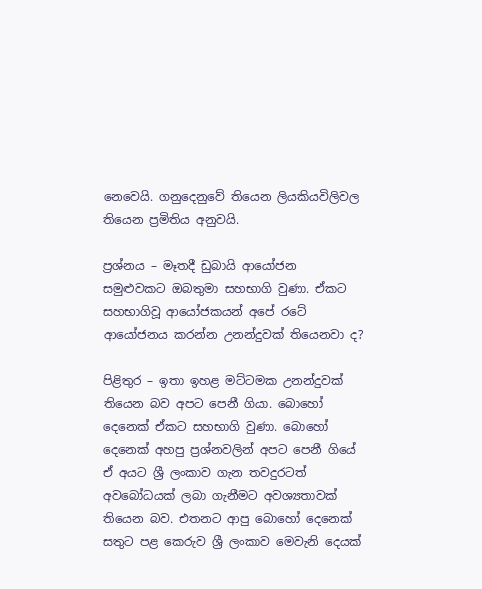නෙවෙයි. ගනුදෙනුවේ තියෙන ලියකියවිලිවල තියෙන ප්‍රමිතිය අනුවයි.

ප්‍රශ්නය – මෑතදී ඩුබායි ආයෝජන සමුළුවකට ඔබතුමා සහභාගි වුණා. ඒකට සහභාගිවූ ආයෝජකයන් අපේ රටේ ආයෝජනය කරන්න උනන්දුවක් තියෙනවා ද?

පිළිතුර – ඉතා ඉහළ මට්ටමක උනන්දුවක් තියෙන බව අපට පෙනී ගියා. බොහෝ දෙනෙක් ඒකට සහභාගි වුණා. බොහෝ දෙනෙක් අහපු ප්‍රශ්නවලින් අපට පෙනී ගියේ ඒ අයට ශ්‍රී ලංකාව ගැන තවදුරටත් අවබෝධයක් ලබා ගැනීමට අවශ්‍යතාවක් තියෙන බව. එතනට ආපු බොහෝ දෙනෙක් සතුට පළ කෙරුව ශ්‍රී ලංකාව මෙවැනි දෙයක්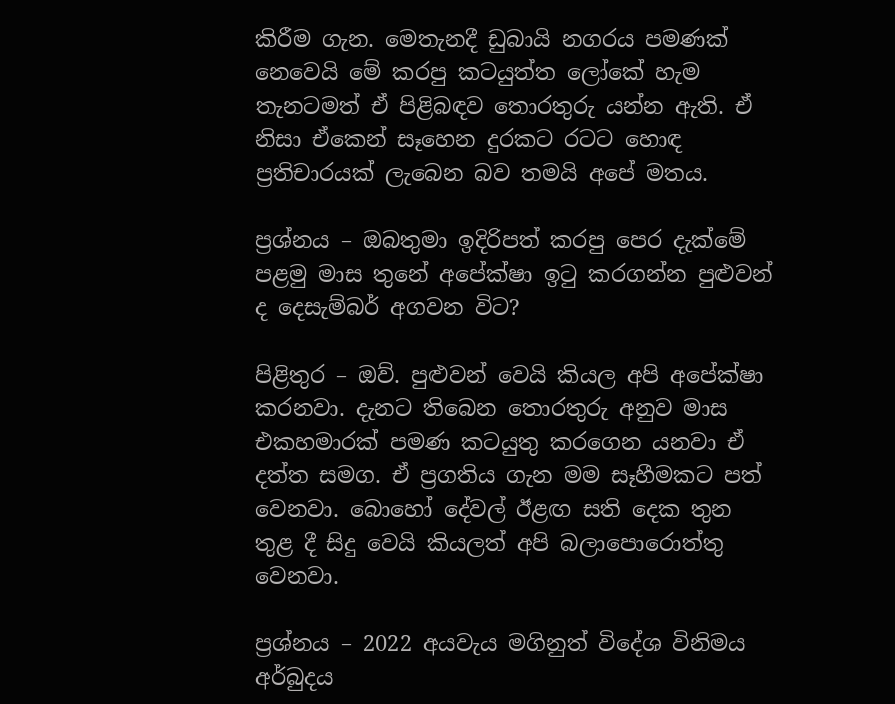කිරීම ගැන. මෙතැනදී ඩුබායි නගරය පමණක් නෙවෙයි මේ කරපු කටයුත්ත ලෝකේ හැම තැනටමත් ඒ පිළිබඳව තොරතුරු යන්න ඇති. ඒ නිසා ඒකෙන් සෑහෙන දුරකට රටට හොඳ ප්‍රතිචාරයක් ලැබෙන බව තමයි අපේ මතය.

ප්‍රශ්නය – ඔබතුමා ඉදිරිපත් කරපු පෙර දැක්මේ පළමු මාස තුනේ අපේක්ෂා ඉටු කරගන්න පුළුවන් ද දෙසැම්බර් අගවන විට?

පිළිතුර – ඔව්. පුළුවන් වෙයි කියල අපි අපේක්ෂා කරනවා. දැනට තිබෙන තොරතුරු අනුව මාස එකහමාරක් පමණ කටයුතු කරගෙන යනවා ඒ දත්ත සමග. ඒ ප්‍රගතිය ගැන මම සෑහීමකට පත් වෙනවා. බොහෝ දේවල් ඊළඟ සති දෙක තුන තුළ දී සිදු වෙයි කියලත් අපි බලාපොරොත්තු වෙනවා.

ප්‍රශ්නය – 2022 අයවැය මගිනුත් විදේශ විනිමය අර්බුදය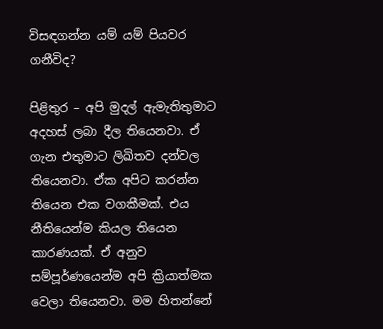විසඳගන්න යම් යම් පියවර ගනීවිද?

පිළිතුර – අපි මුදල් ඇමැතිතුමාට අදහස් ලබා දීල තියෙනවා. ඒ ගැන එතුමාට ලිඛිතව දන්වල තියෙනවා. ඒක අපිට කරන්න තියෙන එක වගකීමක්. එය නීතියෙන්ම කියල තියෙන කාරණයක්. ඒ අනුව සම්පූර්ණයෙන්ම අපි ක්‍රියාත්මක වෙලා තියෙනවා. මම හිතන්නේ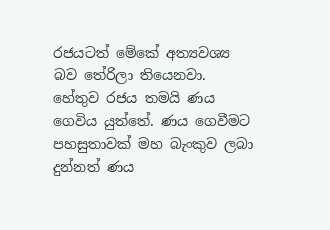රජයටත් මේකේ අත්‍යවශ්‍ය බව තේරිලා තියෙනවා. හේතුව රජය තමයි ණය ගෙවිය යුත්තේ. ණය ගෙවීමට පහසුතාවක් මහ බැංකුව ලබා දුන්නත් ණය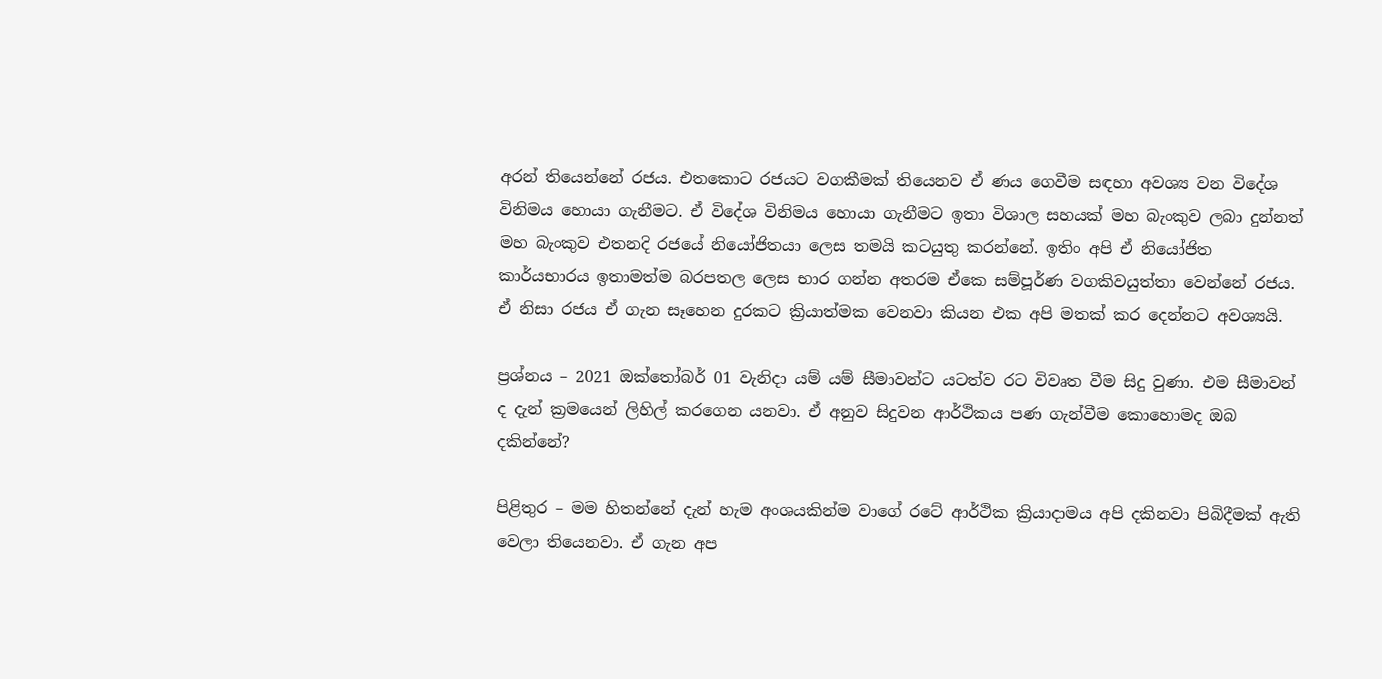අරන් තියෙන්නේ රජය. එතකොට රජයට වගකීමක් තියෙනව ඒ ණය ගෙවීම සඳහා අවශ්‍ය වන විදේශ විනිමය හොයා ගැනීමට. ඒ විදේශ විනිමය හොයා ගැනීමට ඉතා විශාල සහයක් මහ බැංකුව ලබා දුන්නත් මහ බැංකුව එතනදි රජයේ නියෝජිතයා ලෙස තමයි කටයුතු කරන්නේ. ඉතිං අපි ඒ නියෝජිත කාර්යභාරය ඉතාමත්ම බරපතල ලෙස භාර ගන්න අතරම ඒකෙ සම්පූර්ණ වගකිවයුත්තා වෙන්නේ රජය. ඒ නිසා රජය ඒ ගැන සෑහෙන දුරකට ක්‍රියාත්මක වෙනවා කියන එක අපි මතක් කර දෙන්නට අවශ්‍යයි.

ප්‍රශ්නය – 2021 ඔක්තෝබර් 01 වැනිදා යම් යම් සීමාවන්ට යටත්ව රට විවෘත වීම සිදු වුණා. එම සීමාවන් ද දැන් ක්‍රමයෙන් ලිහිල් කරගෙන යනවා. ඒ අනුව සිදුවන ආර්ථිකය පණ ගැන්වීම කොහොමද ඔබ දකින්නේ?

පිළිතුර – මම හිතන්නේ දැන් හැම අංශයකින්ම වාගේ රටේ ආර්ථික ක්‍රියාදාමය අපි දකිනවා පිබිදීමක් ඇති වෙලා තියෙනවා. ඒ ගැන අප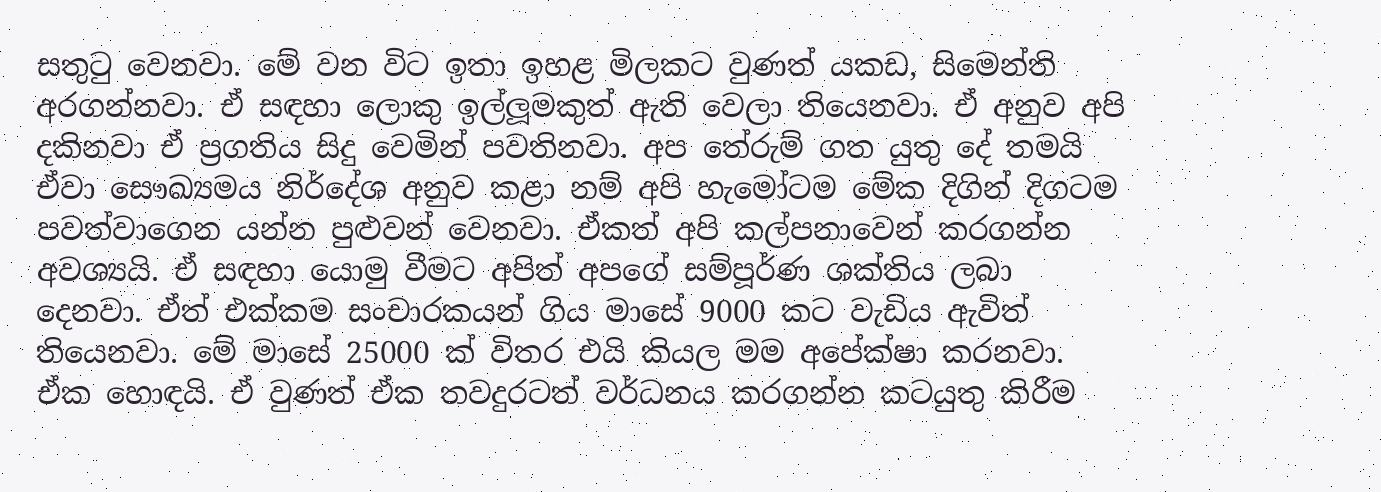සතුටු වෙනවා. මේ වන විට ඉතා ඉහළ මිලකට වුණත් යකඩ, සිමෙන්ති අරගන්නවා. ඒ සඳහා ලොකු ඉල්ලූමකුත් ඇති වෙලා තියෙනවා. ඒ අනුව අපි දකිනවා ඒ ප්‍රගතිය සිදු වෙමින් පවතිනවා. අප තේරුම් ගත යුතු දේ තමයි ඒවා සෞඛ්‍යමය නිර්දේශ අනුව කළා නම් අපි හැමෝටම මේක දිගින් දිගටම පවත්වාගෙන යන්න පුළුවන් වෙනවා. ඒකත් අපි කල්පනාවෙන් කරගන්න අවශ්‍යයි. ඒ සඳහා යොමු වීමට අපිත් අපගේ සම්පූර්ණ ශක්තිය ලබා දෙනවා. ඒත් එක්කම සංචාරකයන් ගිය මාසේ 9000 කට වැඩිය ඇවිත් තියෙනවා. මේ මාසේ 25000 ක් විතර එයි කියල මම අපේක්ෂා කරනවා. ඒක හොඳයි. ඒ වුණත් ඒක තවදුරටත් වර්ධනය කරගන්න කටයුතු කිරීම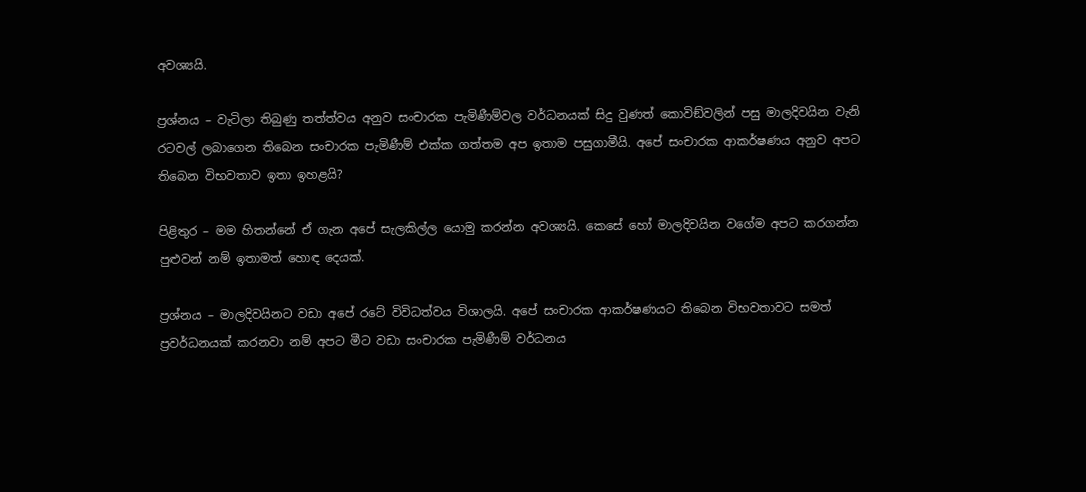අවශ්‍යයි.

ප්‍රශ්නය – වැටිලා තිබුණු තත්ත්වය අනුව සංචාරක පැමිණීම්වල වර්ධනයක් සිදු වුණත් කොවිඞ්වලින් පසු මාලදිවයින වැනි රටවල් ලබාගෙන තිබෙන සංචාරක පැමිණීම් එක්ක ගත්තම අප ඉතාම පසුගාමීයි. අපේ සංචාරක ආකර්ෂණය අනුව අපට තිබෙන විභවතාව ඉතා ඉහළයි?

පිළිතුර – මම හිතන්නේ ඒ ගැන අපේ සැලකිල්ල යොමු කරන්න අවශ්‍යයි. කෙසේ හෝ මාලදිවයින වගේම අපට කරගන්න පුළුවන් නම් ඉතාමත් හොඳ දෙයක්.

ප්‍රශ්නය – මාලදිවයිනට වඩා අපේ රටේ විවිධත්වය විශාලයි. අපේ සංචාරක ආකර්ෂණයට තිබෙන විභවතාවට සමත් ප්‍රවර්ධනයක් කරනවා නම් අපට මීට වඩා සංචාරක පැමිණීම් වර්ධනය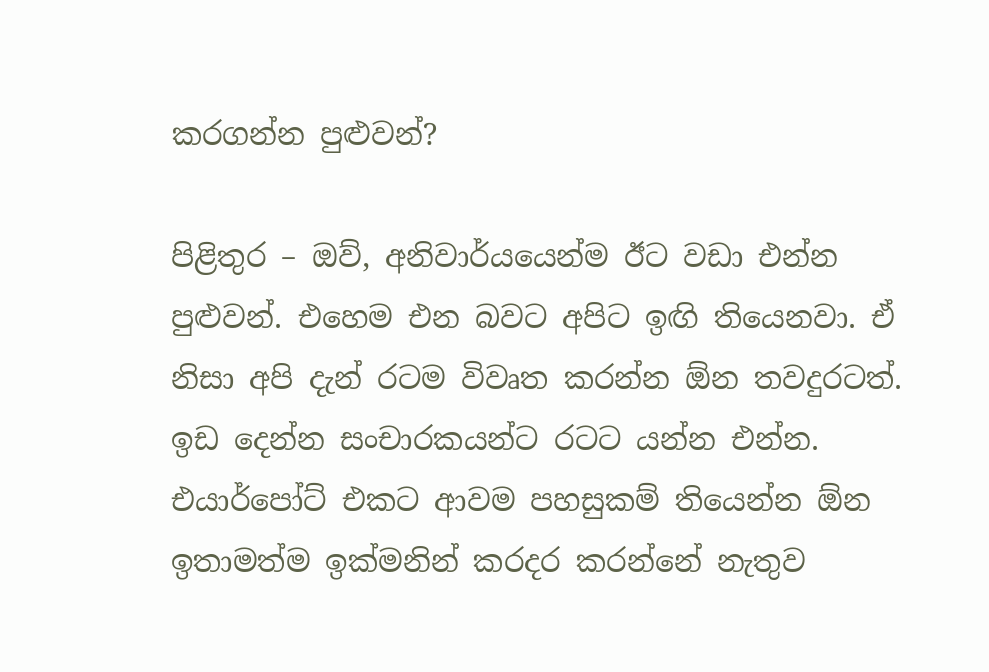කරගන්න පුළුවන්?

පිළිතුර – ඔව්, අනිවාර්යයෙන්ම ඊට වඩා එන්න පුළුවන්. එහෙම එන බවට අපිට ඉඟි තියෙනවා. ඒ නිසා අපි දැන් රටම විවෘත කරන්න ඕන තවදුරටත්. ඉඩ දෙන්න සංචාරකයන්ට රටට යන්න එන්න. එයාර්පෝට් එකට ආවම පහසුකම් තියෙන්න ඕන ඉතාමත්ම ඉක්මනින් කරදර කරන්නේ නැතුව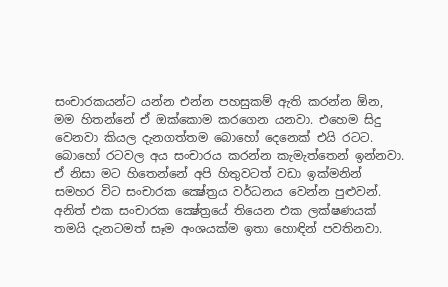සංචාරකයන්ට යන්න එන්න පහසුකම් ඇති කරන්න ඕන, මම හිතන්නේ ඒ ඔක්කොම කරගෙන යනවා. එහෙම සිදු වෙනවා කියල දැනගත්තම බොහෝ දෙනෙක් එයි රටට. බොහෝ රටවල අය සංචාරය කරන්න කැමැත්තෙන් ඉන්නවා. ඒ නිසා මට හිතෙන්නේ අපි හිතුවටත් වඩා ඉක්මනින් සමහර විට සංචාරක ක්‍ෂේත්‍රය වර්ධනය වෙන්න පුළුවන්. අනිත් එක සංචාරක ක්‍ෂේත්‍රයේ තියෙන එක ලක්ෂණයක් තමයි දැනටමත් සෑම අංශයක්ම ඉතා හොඳින් පවතිනවා.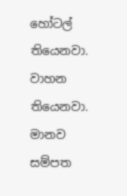හෝටල් තියෙනවා. වාහන තියෙනවා. මානව සම්පත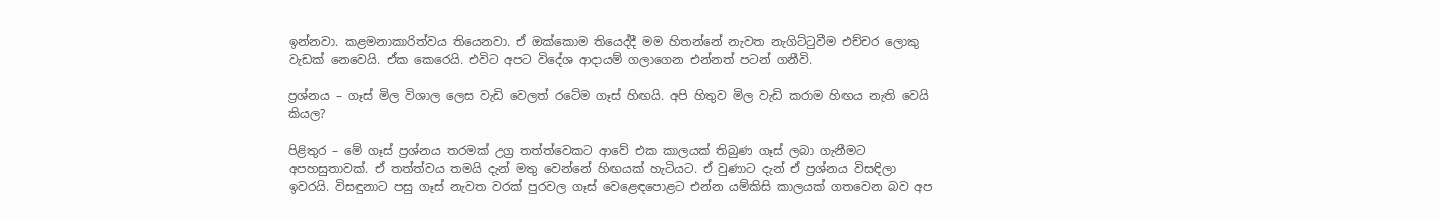ඉන්නවා. කළමනාකාරිත්වය තියෙනවා. ඒ ඔක්කොම තියෙද්දී මම හිතන්නේ නැවත නැගිට්ටුවීම එච්චර ලොකු වැඩක් නෙවෙයි. ඒක කෙරෙයි. එවිට අපට විදේශ ආදායම් ගලාගෙන එන්නත් පටන් ගනීවි.

ප්‍රශ්නය – ගෑස් මිල විශාල ලෙස වැඩි වෙලත් රටේම ගෑස් හිඟයි. අපි හිතුව මිල වැඩි කරාම හිඟය නැති වෙයි කියල?

පිළිතුර – මේ ගෑස් ප්‍රශ්නය තරමක් උග්‍ර තත්ත්වෙකට ආවේ එක කාලයක් තිබුණ ගෑස් ලබා ගැනීමට අපහසුතාවක්. ඒ තත්ත්වය තමයි දැන් මතු වෙන්නේ හිඟයක් හැටියට. ඒ වුණාට දැන් ඒ ප්‍රශ්නය විසඳිලා ඉවරයි. විසඳුනාට පසු ගෑස් නැවත වරක් පුරවල ගෑස් වෙළෙඳපොළට එන්න යම්කිසි කාලයක් ගතවෙන බව අප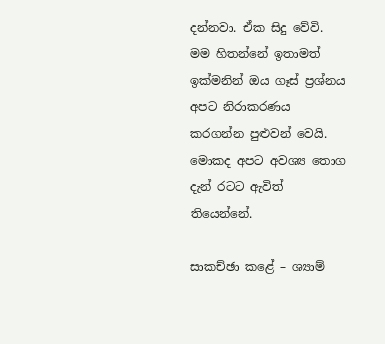දන්නවා. ඒක සිදු වේවි. මම හිතන්නේ ඉතාමත් ඉක්මනින් ඔය ගෑස් ප්‍රශ්නය අපට නිරාකරණය කරගන්න පුළුවන් වෙයි. මොකද අපට අවශ්‍ය තොග දැන් රටට ඇවිත් තියෙන්නේ.

සාකච්ඡා කළේ – ශ්‍යාම්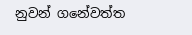නුවන් ගනේවත්ත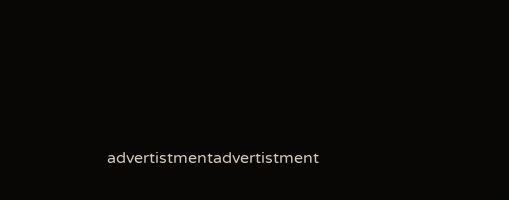advertistmentadvertistment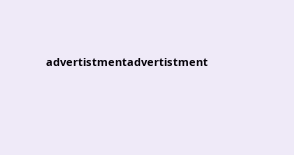advertistmentadvertistment